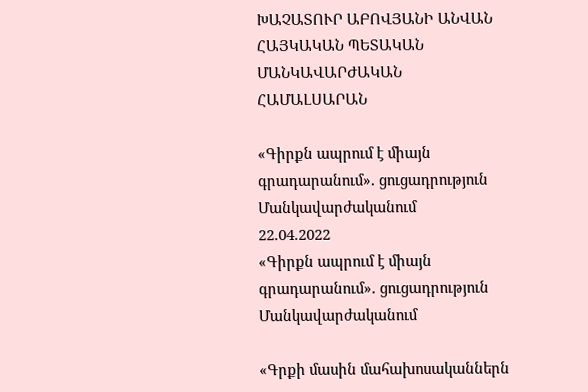ԽԱՉԱՏՈՒՐ ԱԲՈՎՅԱՆԻ ԱՆՎԱՆ ՀԱՅԿԱԿԱՆ ՊԵՏԱԿԱՆ ՄԱՆԿԱՎԱՐԺԱԿԱՆ ՀԱՄԱԼՍԱՐԱՆ

«Գիրքն ապրում է միայն գրադարանում»․ ցուցադրություն Մանկավարժականում
22.04.2022
«Գիրքն ապրում է միայն գրադարանում»․ ցուցադրություն Մանկավարժականում

«Գրքի մասին մահախոսականներն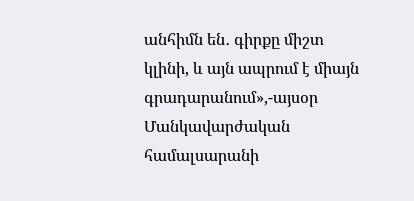անհիմն են․ գիրքը միշտ կլինի, և այն ապրում է միայն գրադարանում»,-այսօր Մանկավարժական համալսարանի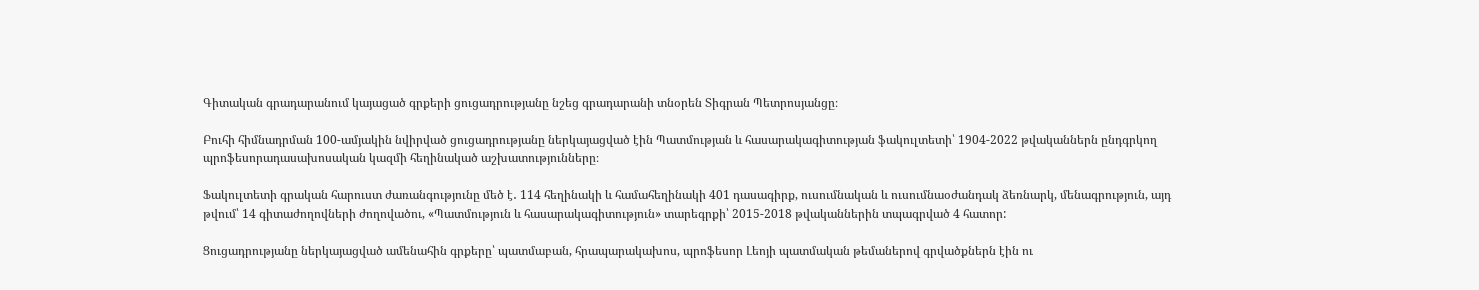Գիտական գրադարանում կայացած գրքերի ցուցադրությանը նշեց գրադարանի տնօրեն Տիգրան Պետրոսյանցը։

Բուհի հիմնադրման 100-ամյակին նվիրված ցուցադրությանը ներկայացված էին Պատմության և հասարակագիտության ֆակուլտետի՝ 1904-2022 թվականներն ընդգրկող պրոֆեսորադասախոսական կազմի հեղինակած աշխատությունները։

Ֆակուլտետի գրական հարուստ ժառանգությունը մեծ է․ 114 հեղինակի և համահեղինակի 401 դասագիրք, ուսումնական և ուսումնաօժանդակ ձեռնարկ, մենագրություն, այդ թվում՝ 14 գիտաժողովների ժողովածու, «Պատմություն և հասարակագիտություն» տարեգրքի՝ 2015-2018 թվականներին տպագրված 4 հատոր:

Ցուցադրությանը ներկայացված ամենահին գրքերը՝ պատմաբան, հրապարակախոս, պրոֆեսոր Լեոյի պատմական թեմաներով գրվածքներն էին ու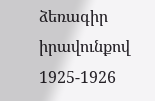ձեռագիր իրավունքով 1925-1926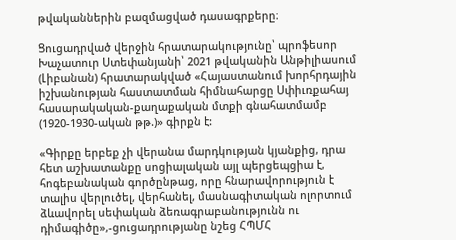թվականներին բազմացված դասագրքերը։

Ցուցադրված վերջին հրատարակությունը՝ պրոֆեսոր Խաչատուր Ստեփանյանի՝ 2021 թվականին Անթիլիասում (Լիբանան) հրատարակված «Հայաստանում խորհրդային իշխանության հաստատման հիմնահարցը Սփիւռքահայ հասարակական-քաղաքական մտքի գնահատմամբ (1920-1930-ական թթ.)» գիրքն է:

«Գիրքը երբեք չի վերանա մարդկության կյանքից, դրա հետ աշխատանքը սոցիալական այլ պերցեպցիա է, հոգեբանական գործընթաց, որը հնարավորություն է տալիս վերլուծել, վերհանել, մասնագիտական ոլորտում ձևավորել սեփական ձեռագրաբանությունն ու դիմագիծը»,-ցուցադրությանը նշեց ՀՊՄՀ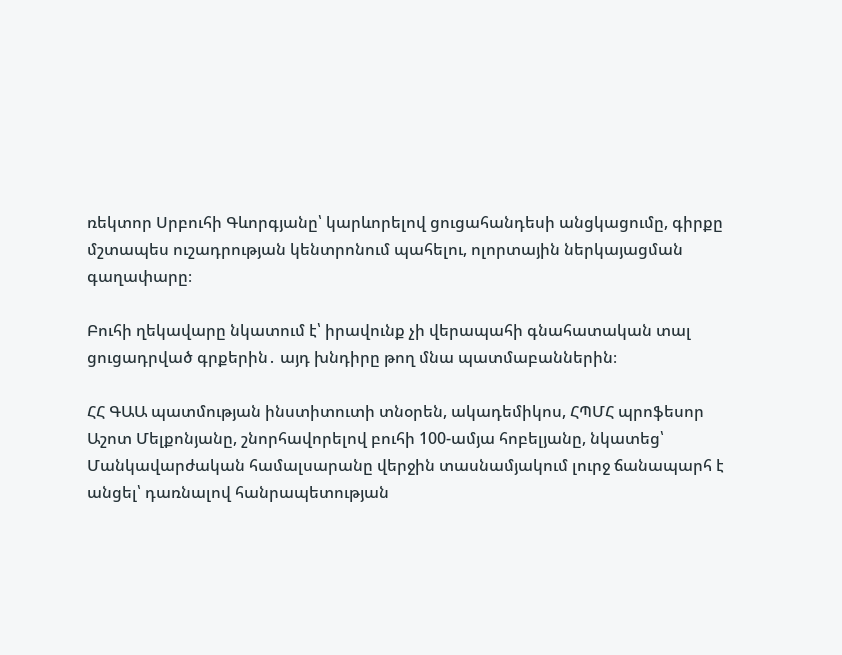ռեկտոր Սրբուհի Գևորգյանը՝ կարևորելով ցուցահանդեսի անցկացումը, գիրքը մշտապես ուշադրության կենտրոնում պահելու, ոլորտային ներկայացման գաղափարը։

Բուհի ղեկավարը նկատում է՝ իրավունք չի վերապահի գնահատական տալ ցուցադրված գրքերին․ այդ խնդիրը թող մնա պատմաբաններին։

ՀՀ ԳԱԱ պատմության ինստիտուտի տնօրեն, ակադեմիկոս, ՀՊՄՀ պրոֆեսոր Աշոտ Մելքոնյանը, շնորհավորելով բուհի 100-ամյա հոբելյանը, նկատեց՝ Մանկավարժական համալսարանը վերջին տասնամյակում լուրջ ճանապարհ է անցել՝ դառնալով հանրապետության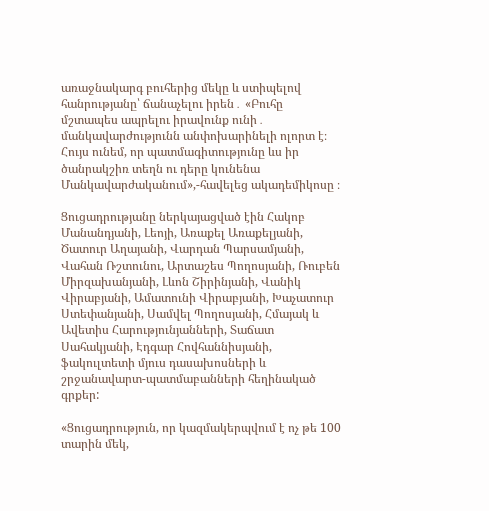առաջնակարգ բուհերից մեկը և ստիպելով հանրությանը՝ ճանաչելու իրեն․ «Բուհը մշտապես ապրելու իրավունք ունի․ մանկավարժությունն անփոխարինելի ոլորտ է։ Հույս ունեմ, որ պատմագիտությունը ևս իր ծանրակշիռ տեղն ու դերը կունենա Մանկավարժականում»,-հավելեց ակադեմիկոսը ։

Ցուցադրությանը ներկայացված էին Հակոբ Մանանդյանի, Լեոյի, Առաքել Առաքելյանի, Ծատուր Աղայանի, Վարդան Պարսամյանի, Վահան Ռշտունու, Արտաշես Պողոսյանի, Ռուբեն Միրզախանյանի, Լևոն Շիրինյանի, Վանիկ Վիրաբյանի, Ամատունի Վիրաբյանի, Խաչատուր Ստեփանյանի, Սամվել Պողոսյանի, Հմայակ և Ավետիս Հարությունյանների, Տաճատ Սահակյանի, Էդգար Հովհաննիսյանի, ֆակուլտետի մյուս դասախոսների և շրջանավարտ-պատմաբանների հեղինակած գրքեր:

«Ցուցադրություն, որ կազմակերպվում է ոչ թե 100 տարին մեկ,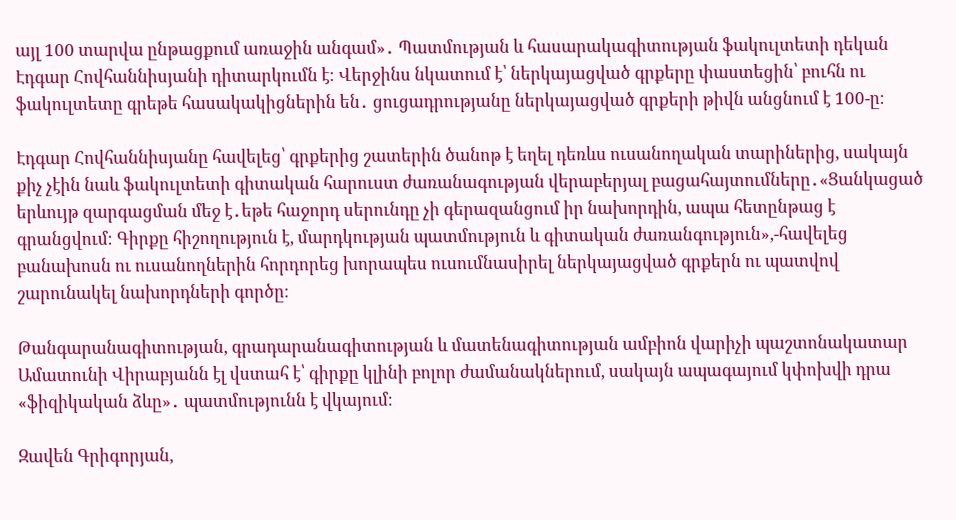այլ 100 տարվա ընթացքում առաջին անգամ»․ Պատմության և հասարակագիտության ֆակուլտետի դեկան Էդգար Հովհաննիսյանի դիտարկումն է։ Վերջինս նկատում է՝ ներկայացված գրքերը փաստեցին՝ բուհն ու ֆակուլտետը գրեթե հասակակիցներին են․ ցուցադրությանը ներկայացված գրքերի թիվն անցնում է 100-ը։

Էդգար Հովհաննիսյանը հավելեց՝ գրքերից շատերին ծանոթ է եղել դեռևս ուսանողական տարիներից, սակայն քիչ չէին նաև ֆակուլտետի գիտական հարուստ ժառանագության վերաբերյալ բացահայտումները․«Ցանկացած երևույթ զարգացման մեջ է․եթե հաջորդ սերունդը չի գերազանցում իր նախորդին, ապա հետընթաց է գրանցվում։ Գիրքը հիշողություն է, մարդկության պատմություն և գիտական ժառանգություն»,-հավելեց բանախոսն ու ուսանողներին հորդորեց խորապես ուսումնասիրել ներկայացված գրքերն ու պատվով շարունակել նախորդների գործը։

Թանգարանագիտության, գրադարանագիտության և մատենագիտության ամբիոն վարիչի պաշտոնակատար Ամատունի Վիրաբյանն էլ վստահ է՝ գիրքը կլինի բոլոր ժամանակներում, սակայն ապագայում կփոխվի դրա «ֆիզիկական ձևը»․ պատմությունն է վկայում։

Զավեն Գրիգորյան,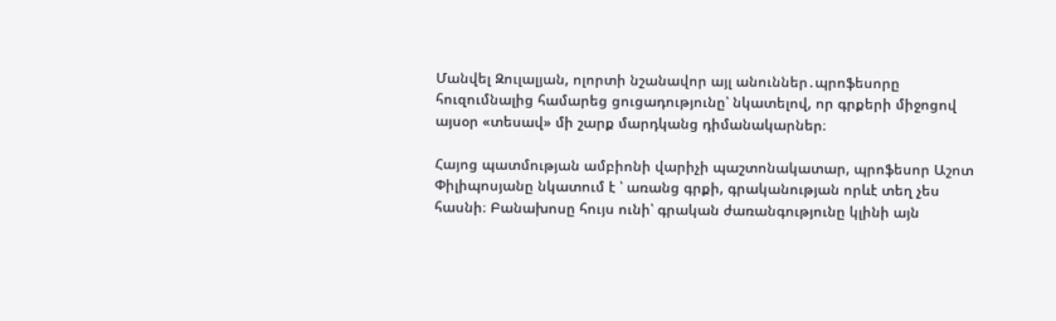Մանվել Զուլալյան, ոլորտի նշանավոր այլ անուններ․պրոֆեսորը հուզումնալից համարեց ցուցադությունը՝ նկատելով, որ գրքերի միջոցով այսօր «տեսավ» մի շարք մարդկանց դիմանակարներ։

Հայոց պատմության ամբիոնի վարիչի պաշտոնակատար, պրոֆեսոր Աշոտ Փիլիպոսյանը նկատում է ՝ առանց գրքի, գրականության որևէ տեղ չես հասնի։ Բանախոսը հույս ունի՝ գրական ժառանգությունը կլինի այն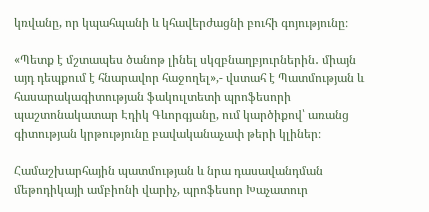կռվանը, որ կպահպանի և կհավերժացնի բուհի գոյությունը։

«Պետք է մշտապես ծանոթ լինել սկզբնաղբյուրներին․ միայն այդ դեպքում է հնարավոր հաջողել»,- վստահ է Պատմության և հասարակագիտության ֆակուլտետի պրոֆեսորի պաշտոնակատար Էդիկ Գևորգյանը, ում կարծիքով՝ առանց գիտության կրթությունը բավականաչափ թերի կլիներ։

Համաշխարհային պատմության և նրա դասավանդման մեթոդիկայի ամբիոնի վարիչ, պրոֆեսոր Խաչատուր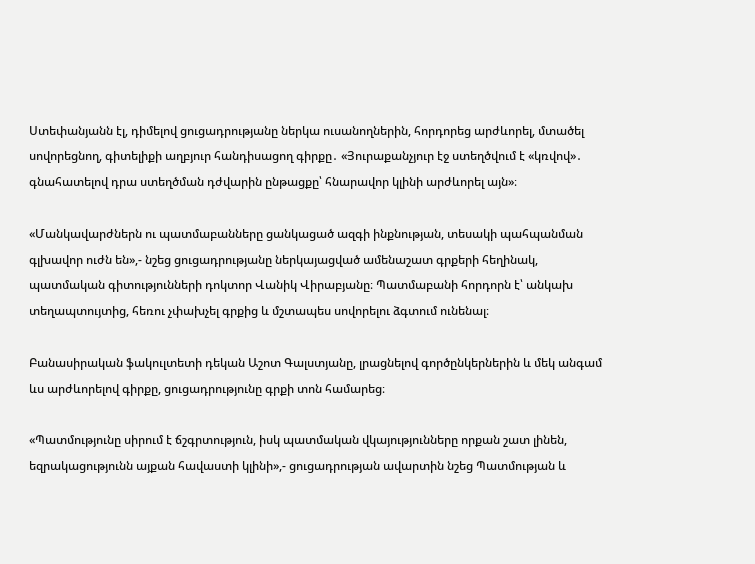Ստեփանյանն էլ, դիմելով ցուցադրությանը ներկա ուսանողներին, հորդորեց արժևորել, մտածել սովորեցնող, գիտելիքի աղբյուր հանդիսացող գիրքը․ «Յուրաքանչյուր էջ ստեղծվում է «կռվով»․ գնահատելով դրա ստեղծման դժվարին ընթացքը՝ հնարավոր կլինի արժևորել այն»։

«Մանկավարժներն ու պատմաբանները ցանկացած ազգի ինքնության, տեսակի պահպանման գլխավոր ուժն են»,- նշեց ցուցադրությանը ներկայացված ամենաշատ գրքերի հեղինակ, պատմական գիտությունների դոկտոր Վանիկ Վիրաբյանը։ Պատմաբանի հորդորն է՝ անկախ տեղապտույտից, հեռու չփախչել գրքից և մշտապես սովորելու ձգտում ունենալ։

Բանասիրական ֆակուլտետի դեկան Աշոտ Գալստյանը, լրացնելով գործընկերներին և մեկ անգամ ևս արժևորելով գիրքը, ցուցադրությունը գրքի տոն համարեց։

«Պատմությունը սիրում է ճշգրտություն, իսկ պատմական վկայությունները որքան շատ լինեն, եզրակացությունն այքան հավաստի կլինի»,- ցուցադրության ավարտին նշեց Պատմության և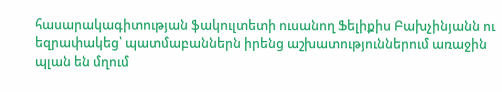հասարակագիտության ֆակուլտետի ուսանող Ֆելիքիս Բախչինյանն ու եզրափակեց՝ պատմաբաններն իրենց աշխատություններում առաջին պլան են մղում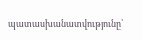պատասխանատվությունը՝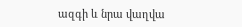ազգի և նրա վաղվա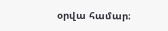օրվա համար։